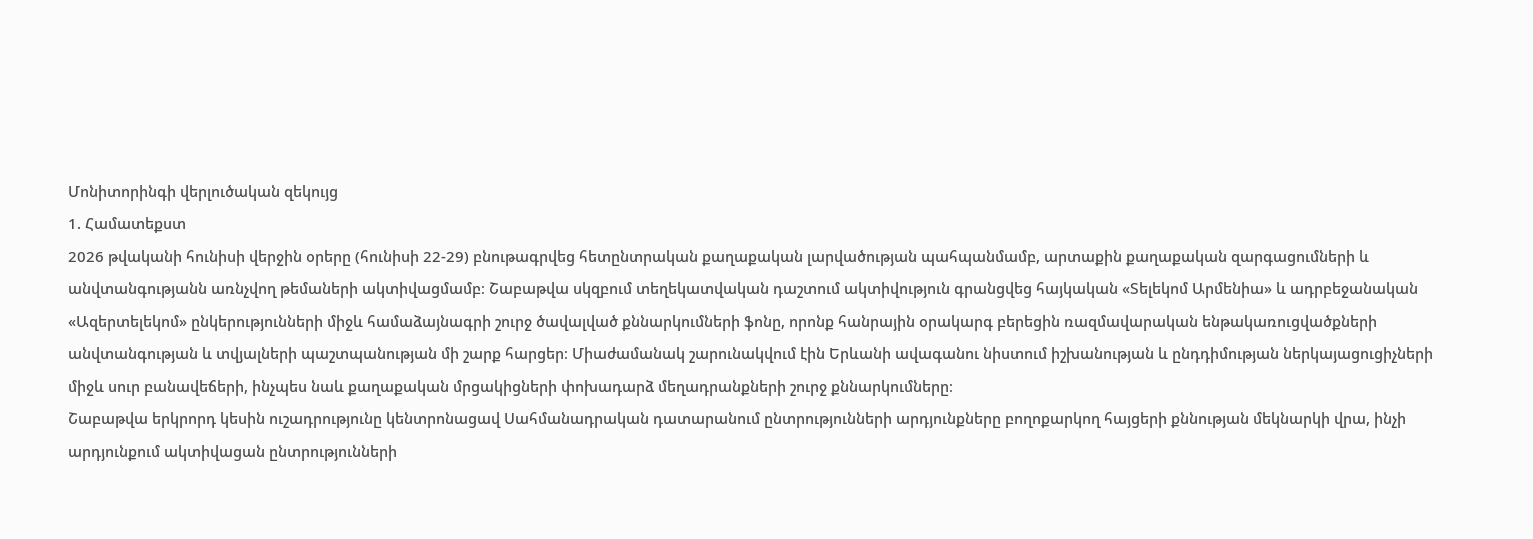Մոնիտորինգի վերլուծական զեկույց
1. Համատեքստ
2026 թվականի հունիսի վերջին օրերը (հունիսի 22-29) բնութագրվեց հետընտրական քաղաքական լարվածության պահպանմամբ, արտաքին քաղաքական զարգացումների և անվտանգությանն առնչվող թեմաների ակտիվացմամբ։ Շաբաթվա սկզբում տեղեկատվական դաշտում ակտիվություն գրանցվեց հայկական «Տելեկոմ Արմենիա» և ադրբեջանական «Ազերտելեկոմ» ընկերությունների միջև համաձայնագրի շուրջ ծավալված քննարկումների ֆոնը, որոնք հանրային օրակարգ բերեցին ռազմավարական ենթակառուցվածքների անվտանգության և տվյալների պաշտպանության մի շարք հարցեր։ Միաժամանակ շարունակվում էին Երևանի ավագանու նիստում իշխանության և ընդդիմության ներկայացուցիչների միջև սուր բանավեճերի, ինչպես նաև քաղաքական մրցակիցների փոխադարձ մեղադրանքների շուրջ քննարկումները։
Շաբաթվա երկրորդ կեսին ուշադրությունը կենտրոնացավ Սահմանադրական դատարանում ընտրությունների արդյունքները բողոքարկող հայցերի քննության մեկնարկի վրա, ինչի արդյունքում ակտիվացան ընտրությունների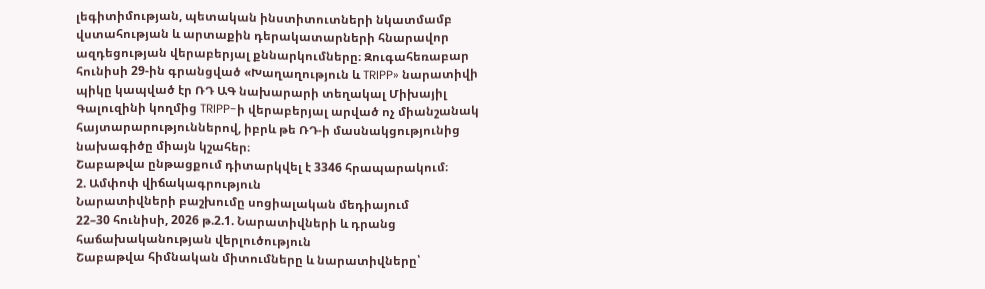լեգիտիմության, պետական ինստիտուտների նկատմամբ վստահության և արտաքին դերակատարների հնարավոր ազդեցության վերաբերյալ քննարկումները։ Զուգահեռաբար հունիսի 29-ին գրանցված «Խաղաղություն և TRIPP» նարատիվի պիկը կապված էր ՌԴ ԱԳ նախարարի տեղակալ Միխայիլ Գալուզինի կողմից TRIPP-ի վերաբերյալ արված ոչ միանշանակ հայտարարություններով, իբրև թե ՌԴ-ի մասնակցությունից նախագիծը միայն կշահեր։
Շաբաթվա ընթացքում դիտարկվել է 3346 հրապարակում։
2. Ամփոփ վիճակագրություն
Նարատիվների բաշխումը սոցիալական մեդիայում
22–30 հունիսի, 2026 թ.2.1. Նարատիվների և դրանց հաճախականության վերլուծություն
Շաբաթվա հիմնական միտումները և նարատիվները՝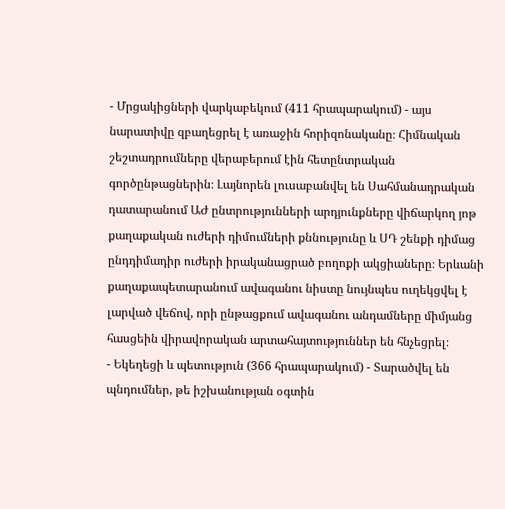- Մրցակիցների վարկաբեկում (411 հրապարակում) - այս նարատիվը զբաղեցրել է առաջին հորիզոնականը։ Հիմնական շեշտադրումները վերաբերում էին հետընտրական գործընթացներին։ Լայնորեն լուսաբանվել են Սահմանադրական դատարանում ԱԺ ընտրությունների արդյունքները վիճարկող յոթ քաղաքական ուժերի դիմումների քննությունը և ՍԴ շենքի դիմաց ընդդիմադիր ուժերի իրականացրած բողոքի ակցիաները։ Երևանի քաղաքապետարանում ավագանու նիստը նույնպես ուղեկցվել է լարված վեճով, որի ընթացքում ավագանու անդամները միմյանց հասցեին վիրավորական արտահայտություններ են հնչեցրել։
- Եկեղեցի և պետություն (366 հրապարակում) - Տարածվել են պնդումներ, թե իշխանության օգտին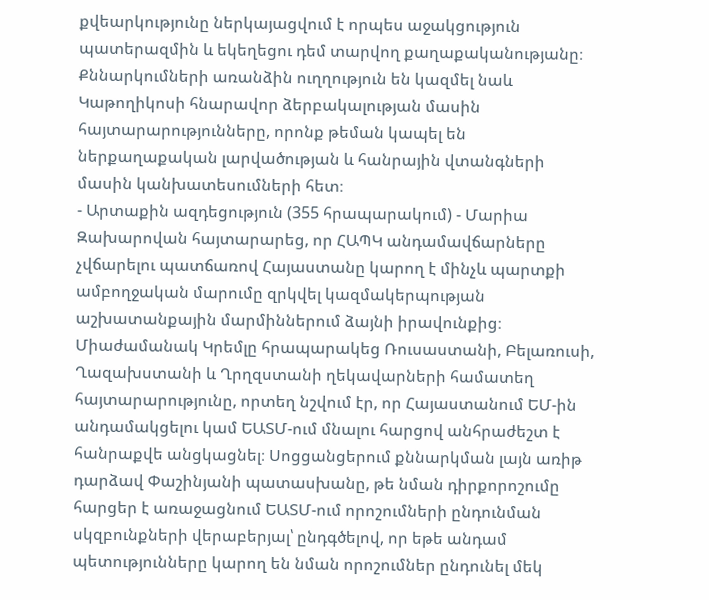քվեարկությունը ներկայացվում է որպես աջակցություն պատերազմին և եկեղեցու դեմ տարվող քաղաքականությանը։ Քննարկումների առանձին ուղղություն են կազմել նաև Կաթողիկոսի հնարավոր ձերբակալության մասին հայտարարությունները, որոնք թեման կապել են ներքաղաքական լարվածության և հանրային վտանգների մասին կանխատեսումների հետ։
- Արտաքին ազդեցություն (355 հրապարակում) - Մարիա Զախարովան հայտարարեց, որ ՀԱՊԿ անդամավճարները չվճարելու պատճառով Հայաստանը կարող է մինչև պարտքի ամբողջական մարումը զրկվել կազմակերպության աշխատանքային մարմիններում ձայնի իրավունքից։ Միաժամանակ Կրեմլը հրապարակեց Ռուսաստանի, Բելառուսի, Ղազախստանի և Ղրղզստանի ղեկավարների համատեղ հայտարարությունը, որտեղ նշվում էր, որ Հայաստանում ԵՄ-ին անդամակցելու կամ ԵԱՏՄ-ում մնալու հարցով անհրաժեշտ է հանրաքվե անցկացնել։ Սոցցանցերում քննարկման լայն առիթ դարձավ Փաշինյանի պատասխանը, թե նման դիրքորոշումը հարցեր է առաջացնում ԵԱՏՄ-ում որոշումների ընդունման սկզբունքների վերաբերյալ՝ ընդգծելով, որ եթե անդամ պետությունները կարող են նման որոշումներ ընդունել մեկ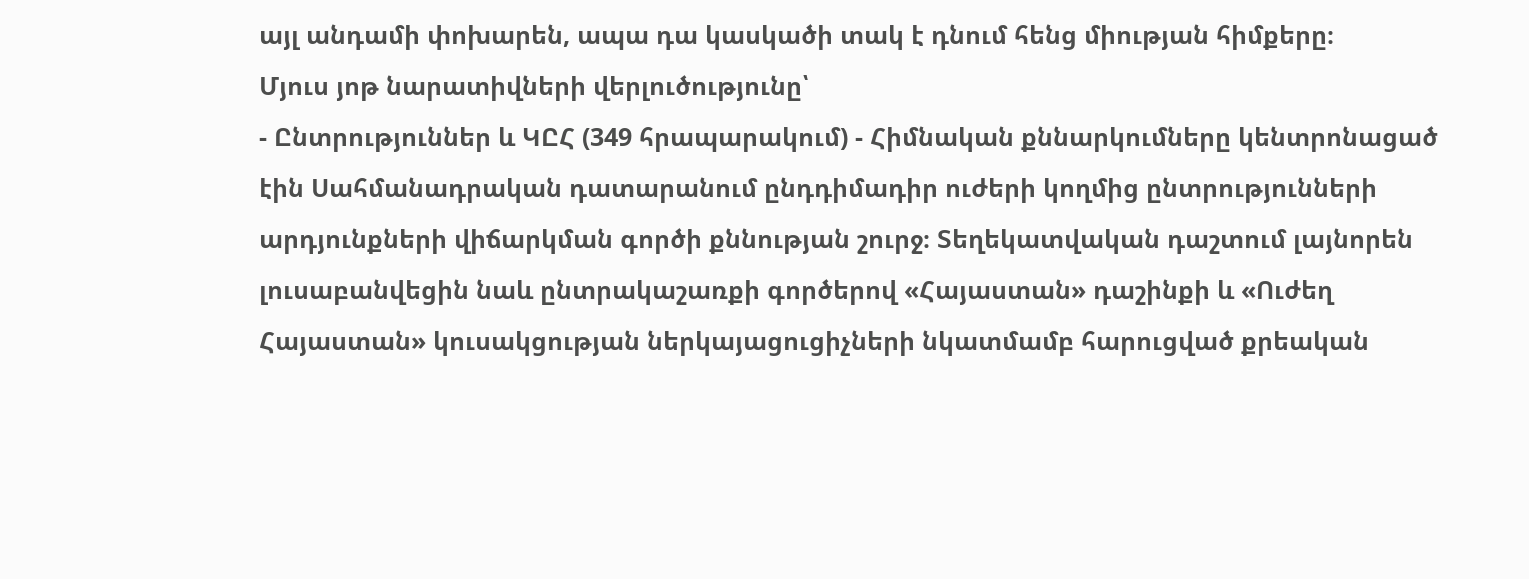այլ անդամի փոխարեն, ապա դա կասկածի տակ է դնում հենց միության հիմքերը։
Մյուս յոթ նարատիվների վերլուծությունը՝
- Ընտրություններ և ԿԸՀ (349 հրապարակում) - Հիմնական քննարկումները կենտրոնացած էին Սահմանադրական դատարանում ընդդիմադիր ուժերի կողմից ընտրությունների արդյունքների վիճարկման գործի քննության շուրջ։ Տեղեկատվական դաշտում լայնորեն լուսաբանվեցին նաև ընտրակաշառքի գործերով «Հայաստան» դաշինքի և «Ուժեղ Հայաստան» կուսակցության ներկայացուցիչների նկատմամբ հարուցված քրեական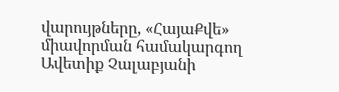վարույթները, «ՀայաՔվե» միավորման համակարգող Ավետիք Չալաբյանի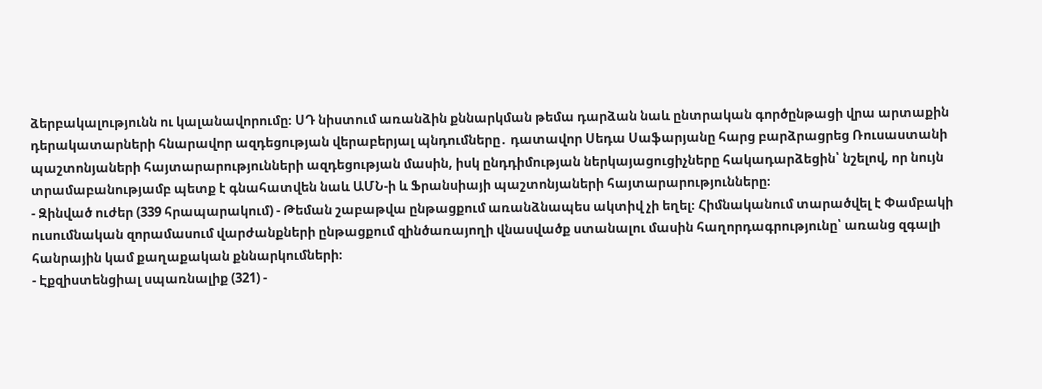ձերբակալությունն ու կալանավորումը։ ՍԴ նիստում առանձին քննարկման թեմա դարձան նաև ընտրական գործընթացի վրա արտաքին դերակատարների հնարավոր ազդեցության վերաբերյալ պնդումները․ դատավոր Սեդա Սաֆարյանը հարց բարձրացրեց Ռուսաստանի պաշտոնյաների հայտարարությունների ազդեցության մասին, իսկ ընդդիմության ներկայացուցիչները հակադարձեցին՝ նշելով, որ նույն տրամաբանությամբ պետք է գնահատվեն նաև ԱՄՆ-ի և Ֆրանսիայի պաշտոնյաների հայտարարությունները։
- Զինված ուժեր (339 հրապարակում) - Թեման շաբաթվա ընթացքում առանձնապես ակտիվ չի եղել։ Հիմնականում տարածվել է Փամբակի ուսումնական զորամասում վարժանքների ընթացքում զինծառայողի վնասվածք ստանալու մասին հաղորդագրությունը՝ առանց զգալի հանրային կամ քաղաքական քննարկումների։
- Էքզիստենցիալ սպառնալիք (321) -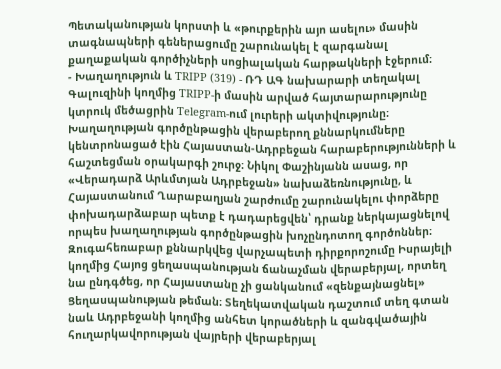Պետականության կորստի և «թուրքերին այո ասելու» մասին տագնապների գեներացումը շարունակել է զարգանալ քաղաքական գործիչների սոցիալական հարթակների էջերում։
- Խաղաղություն և TRIPP (319) - ՌԴ ԱԳ նախարարի տեղակալ Գալուզինի կողմից TRIPP-ի մասին արված հայտարարությունը կտրուկ մեծացրին Telegram-ում լուրերի ակտիվությունը։ Խաղաղության գործընթացին վերաբերող քննարկումները կենտրոնացած էին Հայաստան-Ադրբեջան հարաբերությունների և հաշտեցման օրակարգի շուրջ։ Նիկոլ Փաշինյանն ասաց, որ «Վերադարձ Արևմտյան Ադրբեջան» նախաձեռնությունը, և Հայաստանում Ղարաբաղյան շարժումը շարունակելու փորձերը փոխադարձաբար պետք է դադարեցվեն՝ դրանք ներկայացնելով որպես խաղաղության գործընթացին խոչընդոտող գործոններ։ Զուգահեռաբար քննարկվեց վարչապետի դիրքորոշումը Իսրայելի կողմից Հայոց ցեղասպանության ճանաչման վերաբերյալ, որտեղ նա ընդգծեց, որ Հայաստանը չի ցանկանում «զենքայնացնել» Ցեղասպանության թեման։ Տեղեկատվական դաշտում տեղ գտան նաև Ադրբեջանի կողմից անհետ կորածների և զանգվածային հուղարկավորության վայրերի վերաբերյալ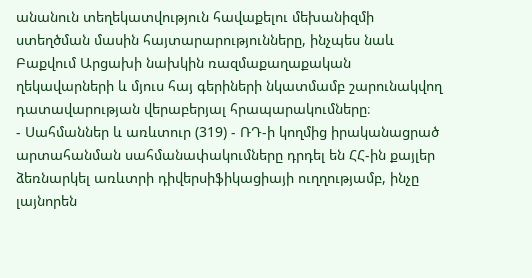անանուն տեղեկատվություն հավաքելու մեխանիզմի ստեղծման մասին հայտարարությունները, ինչպես նաև Բաքվում Արցախի նախկին ռազմաքաղաքական ղեկավարների և մյուս հայ գերիների նկատմամբ շարունակվող դատավարության վերաբերյալ հրապարակումները։
- Սահմաններ և առևտուր (319) - ՌԴ-ի կողմից իրականացրած արտահանման սահմանափակումները դրդել են ՀՀ-ին քայլեր ձեռնարկել առևտրի դիվերսիֆիկացիայի ուղղությամբ, ինչը լայնորեն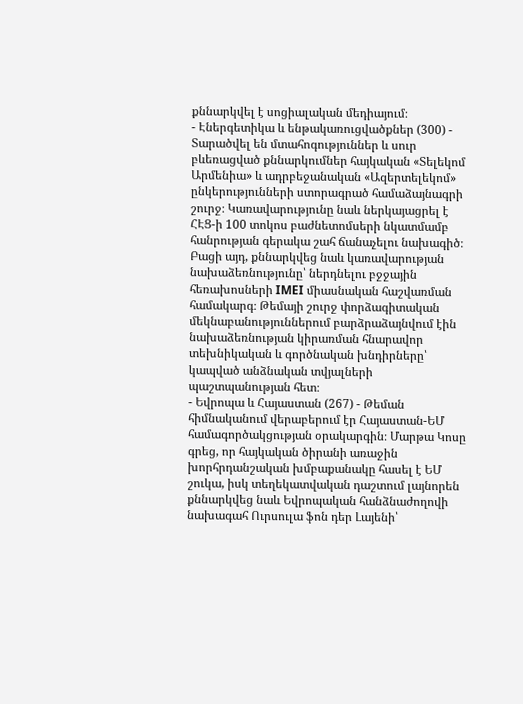քննարկվել է սոցիալական մեդիայում։
- Էներգետիկա և ենթակառուցվածքներ (300) - Տարածվել են մտահոգություններ և սուր բևեռացված քննարկումներ հայկական «Տելեկոմ Արմենիա» և ադրբեջանական «Ազերտելեկոմ» ընկերությունների ստորագրած համաձայնագրի շուրջ։ Կառավարությունը նաև ներկայացրել է ՀԷՑ-ի 100 տոկոս բաժնետոմսերի նկատմամբ հանրության գերակա շահ ճանաչելու նախագիծ։ Բացի այդ, քննարկվեց նաև կառավարության նախաձեռնությունը՝ ներդնելու բջջային հեռախոսների IMEI միասնական հաշվառման համակարգ։ Թեմայի շուրջ փորձագիտական մեկնաբանություններում բարձրաձայնվում էին նախաձեռնության կիրառման հնարավոր տեխնիկական և գործնական խնդիրները՝ կապված անձնական տվյալների պաշտպանության հետ։
- Եվրոպա և Հայաստան (267) - Թեման հիմնականում վերաբերում էր Հայաստան-ԵՄ համագործակցության օրակարգին։ Մարթա Կոսը գրեց, որ հայկական ծիրանի առաջին խորհրդանշական խմբաքանակը հասել է ԵՄ շուկա, իսկ տեղեկատվական դաշտում լայնորեն քննարկվեց նաև Եվրոպական հանձնաժողովի նախագահ Ուրսուլա ֆոն դեր Լայենի՝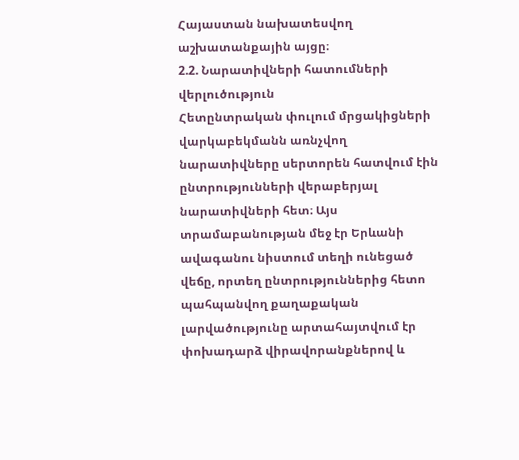Հայաստան նախատեսվող աշխատանքային այցը։
2.2. Նարատիվների հատումների վերլուծություն
Հետընտրական փուլում մրցակիցների վարկաբեկմանն առնչվող նարատիվները սերտորեն հատվում էին ընտրությունների վերաբերյալ նարատիվների հետ։ Այս տրամաբանության մեջ էր Երևանի ավագանու նիստում տեղի ունեցած վեճը, որտեղ ընտրություններից հետո պահպանվող քաղաքական լարվածությունը արտահայտվում էր փոխադարձ վիրավորանքներով և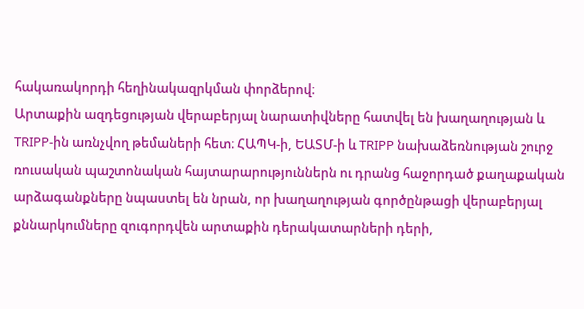հակառակորդի հեղինակազրկման փորձերով։
Արտաքին ազդեցության վերաբերյալ նարատիվները հատվել են խաղաղության և TRIPP-ին առնչվող թեմաների հետ։ ՀԱՊԿ-ի, ԵԱՏՄ-ի և TRIPP նախաձեռնության շուրջ ռուսական պաշտոնական հայտարարություններն ու դրանց հաջորդած քաղաքական արձագանքները նպաստել են նրան, որ խաղաղության գործընթացի վերաբերյալ քննարկումները զուգորդվեն արտաքին դերակատարների դերի,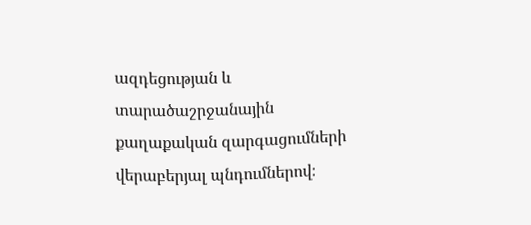ազդեցության և տարածաշրջանային քաղաքական զարգացումների վերաբերյալ պնդումներով։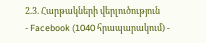2.3. Հարթակների վերլուծություն
- Facebook (1040 հրապարակում) -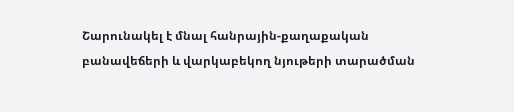Շարունակել է մնալ հանրային-քաղաքական բանավեճերի և վարկաբեկող նյութերի տարածման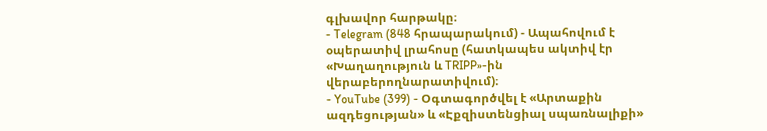գլխավոր հարթակը։
- Telegram (848 հրապարակում) - Ապահովում է օպերատիվ լրահոսը (հատկապես ակտիվ էր «Խաղաղություն և TRIPP»-ին վերաբերողնարատիվում)։
- YouTube (399) - Օգտագործվել է «Արտաքին ազդեցության» և «Էքզիստենցիալ սպառնալիքի»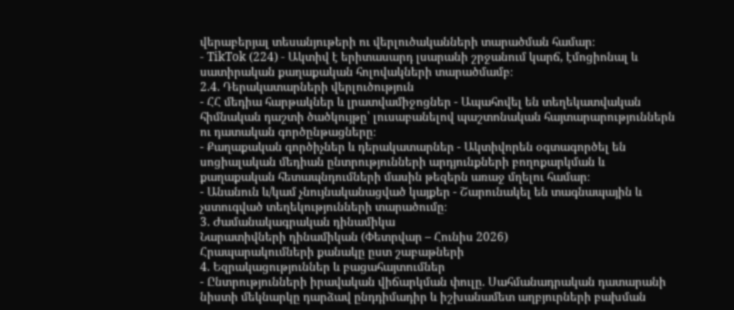վերաբերյալ տեսանյութերի ու վերլուծականների տարածման համար։
- TikTok (224) - Ակտիվ է երիտասարդ լսարանի շրջանում կարճ, էմոցիոնալ և սատիրական քաղաքական հոլովակների տարածմամբ։
2.4. Դերակատարների վերլուծություն
- ՀՀ մեդիա հարթակներ և լրատվամիջոցներ - Ապահովել են տեղեկատվական հիմնական դաշտի ծածկույթը՝ լուսաբանելով պաշտոնական հայտարարություններն ու դատական գործընթացները։
- Քաղաքական գործիչներ և դերակատարներ - Ակտիվորեն օգտագործել են սոցիալական մեդիան ընտրությունների արդյունքների բողոքարկման և քաղաքական հետապնդումների մասին թեզերն առաջ մղելու համար։
- Անանուն և/կամ չնույնականացված կայքեր - Շարունակել են տագնապային և չստուգված տեղեկությունների տարածումը։
3. Ժամանակագրական դինամիկա
Նարատիվների դինամիկան (Փետրվար – Հունիս 2026)
Հրապարակումների քանակը ըստ շաբաթների
4. Եզրակացություններ և բացահայտումներ
- Ընտրությունների իրավական վիճարկման փուլը. Սահմանադրական դատարանի նիստի մեկնարկը դարձավ ընդդիմադիր և իշխանամետ աղբյուրների բախման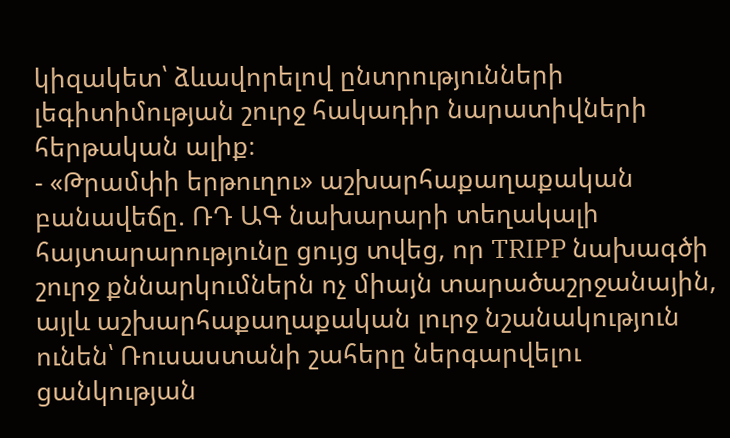կիզակետ՝ ձևավորելով ընտրությունների լեգիտիմության շուրջ հակադիր նարատիվների հերթական ալիք։
- «Թրամփի երթուղու» աշխարհաքաղաքական բանավեճը. ՌԴ ԱԳ նախարարի տեղակալի հայտարարությունը ցույց տվեց, որ TRIPP նախագծի շուրջ քննարկումներն ոչ միայն տարածաշրջանային, այլև աշխարհաքաղաքական լուրջ նշանակություն ունեն՝ Ռուսաստանի շահերը ներգարվելու ցանկության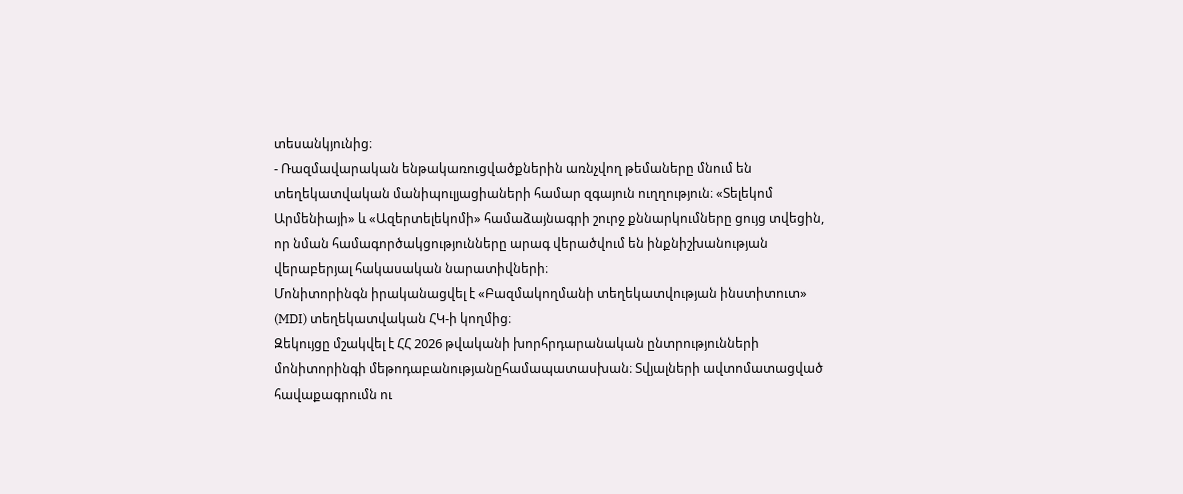տեսանկյունից։
- Ռազմավարական ենթակառուցվածքներին առնչվող թեմաները մնում են տեղեկատվական մանիպուլյացիաների համար զգայուն ուղղություն։ «Տելեկոմ Արմենիայի» և «Ազերտելեկոմի» համաձայնագրի շուրջ քննարկումները ցույց տվեցին, որ նման համագործակցությունները արագ վերածվում են ինքնիշխանության վերաբերյալ հակասական նարատիվների։
Մոնիտորինգն իրականացվել է «Բազմակողմանի տեղեկատվության ինստիտուտ» (MDI) տեղեկատվական ՀԿ-ի կողմից։
Զեկույցը մշակվել է ՀՀ 2026 թվականի խորհրդարանական ընտրությունների մոնիտորինգի մեթոդաբանությանըհամապատասխան։ Տվյալների ավտոմատացված հավաքագրումն ու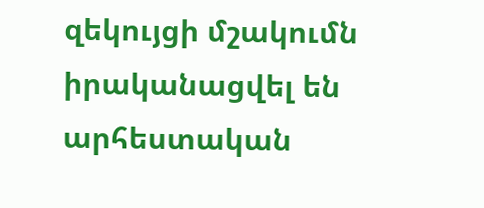զեկույցի մշակումն իրականացվել են արհեստական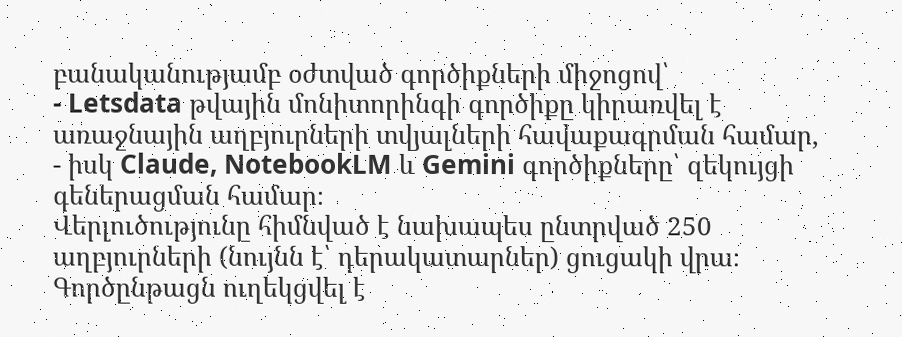բանականությամբ օժտված գործիքների միջոցով՝
- Letsdata թվային մոնիտորինգի գործիքը կիրառվել է առաջնային աղբյուրների տվյալների հավաքագրման համար,
- իսկ Claude, NotebookLM և Gemini գործիքները՝ զեկույցի գեներացման համար։
Վերլուծությունը հիմնված է նախապես ընտրված 250 աղբյուրների (նույնն է՝ դերակատարներ) ցուցակի վրա։ Գործընթացն ուղեկցվել է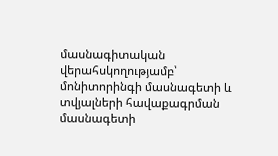մասնագիտական վերահսկողությամբ՝ մոնիտորինգի մասնագետի և տվյալների հավաքագրման մասնագետի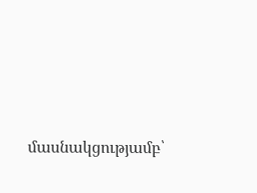մասնակցությամբ՝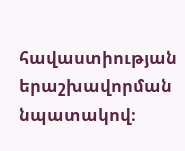հավաստիության երաշխավորման նպատակով։